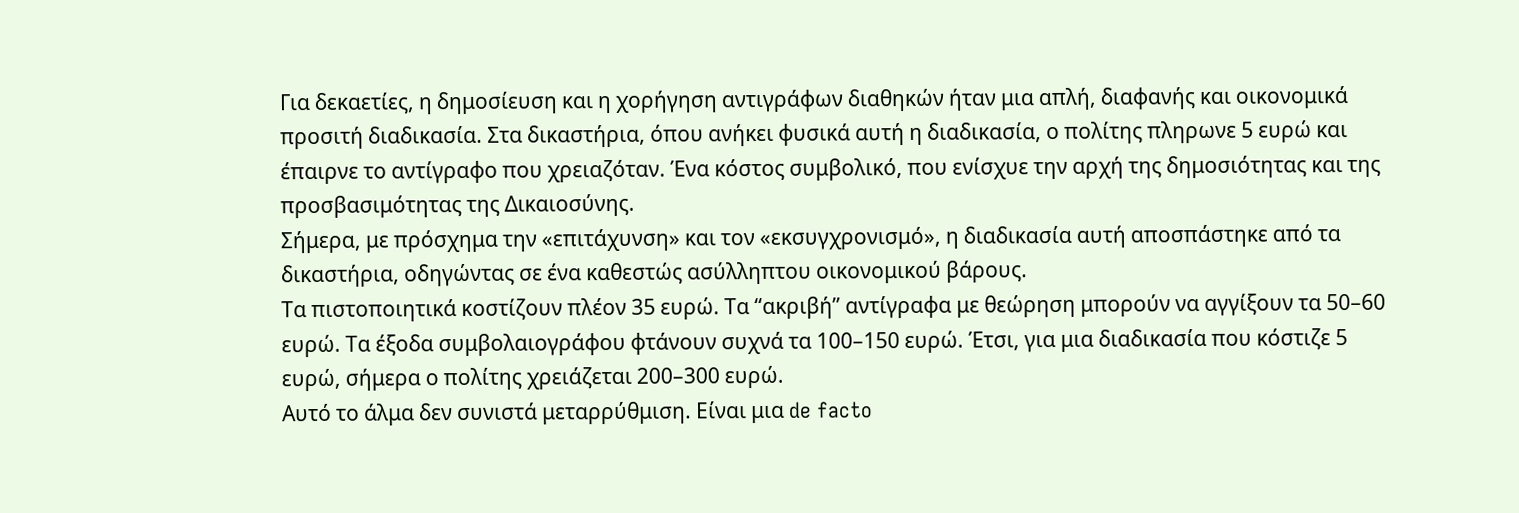Για δεκαετίες, η δημοσίευση και η χορήγηση αντιγράφων διαθηκών ήταν μια απλή, διαφανής και οικονομικά προσιτή διαδικασία. Στα δικαστήρια, όπου ανήκει φυσικά αυτή η διαδικασία, ο πολίτης πληρωνε 5 ευρώ και έπαιρνε το αντίγραφο που χρειαζόταν. Ένα κόστος συμβολικό, που ενίσχυε την αρχή της δημοσιότητας και της προσβασιμότητας της Δικαιοσύνης.
Σήμερα, με πρόσχημα την «επιτάχυνση» και τον «εκσυγχρονισμό», η διαδικασία αυτή αποσπάστηκε από τα δικαστήρια, οδηγώντας σε ένα καθεστώς ασύλληπτου οικονομικού βάρους.
Τα πιστοποιητικά κοστίζουν πλέον 35 ευρώ. Τα “ακριβή” αντίγραφα με θεώρηση μπορούν να αγγίξουν τα 50–60 ευρώ. Τα έξοδα συμβολαιογράφου φτάνουν συχνά τα 100–150 ευρώ. Έτσι, για μια διαδικασία που κόστιζε 5 ευρώ, σήμερα ο πολίτης χρειάζεται 200–300 ευρώ.
Αυτό το άλμα δεν συνιστά μεταρρύθμιση. Είναι μια de facto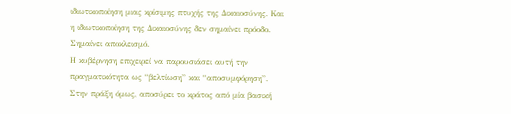ιδιωτικοποίηση μιας κρίσιμης πτυχής της Δικαιοσύνης. Και η ιδιωτικοποίηση της Δικαιοσύνης δεν σημαίνει πρόοδο. Σημαίνει αποκλεισμό.
Η κυβέρνηση επιχειρεί να παρουσιάσει αυτή την πραγματικότητα ως “βελτίωση” και “αποσυμφόρηση”. Στην πράξη όμως, αποσύρει το κράτος από μία βασική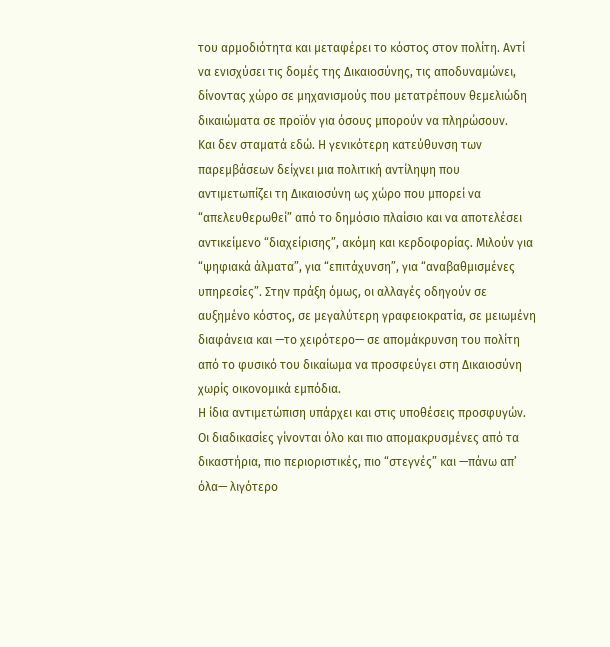του αρμοδιότητα και μεταφέρει το κόστος στον πολίτη. Αντί να ενισχύσει τις δομές της Δικαιοσύνης, τις αποδυναμώνει, δίνοντας χώρο σε μηχανισμούς που μετατρέπουν θεμελιώδη δικαιώματα σε προϊόν για όσους μπορούν να πληρώσουν.
Και δεν σταματά εδώ. Η γενικότερη κατεύθυνση των παρεμβάσεων δείχνει μια πολιτική αντίληψη που αντιμετωπίζει τη Δικαιοσύνη ως χώρο που μπορεί να “απελευθερωθεί” από το δημόσιο πλαίσιο και να αποτελέσει αντικείμενο “διαχείρισης”, ακόμη και κερδοφορίας. Μιλούν για “ψηφιακά άλματα”, για “επιτάχυνση”, για “αναβαθμισμένες υπηρεσίες”. Στην πράξη όμως, οι αλλαγές οδηγούν σε αυξημένο κόστος, σε μεγαλύτερη γραφειοκρατία, σε μειωμένη διαφάνεια και —το χειρότερο— σε απομάκρυνση του πολίτη από το φυσικό του δικαίωμα να προσφεύγει στη Δικαιοσύνη χωρίς οικονομικά εμπόδια.
Η ίδια αντιμετώπιση υπάρχει και στις υποθέσεις προσφυγών. Οι διαδικασίες γίνονται όλο και πιο απομακρυσμένες από τα δικαστήρια, πιο περιοριστικές, πιο “στεγνές” και —πάνω απ’ όλα— λιγότερο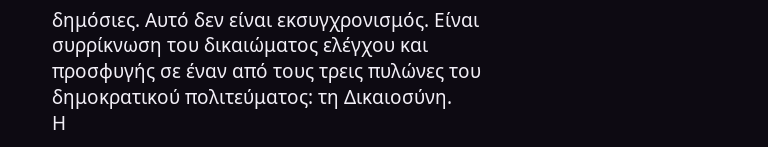δημόσιες. Αυτό δεν είναι εκσυγχρονισμός. Είναι συρρίκνωση του δικαιώματος ελέγχου και προσφυγής σε έναν από τους τρεις πυλώνες του δημοκρατικού πολιτεύματος: τη Δικαιοσύνη.
Η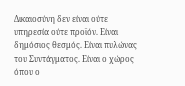Δικαιοσύνη δεν είναι ούτε υπηρεσία ούτε προϊόν. Είναι δημόσιος θεσμός. Είναι πυλώνας του Συντάγματος. Είναι ο χώρος όπου ο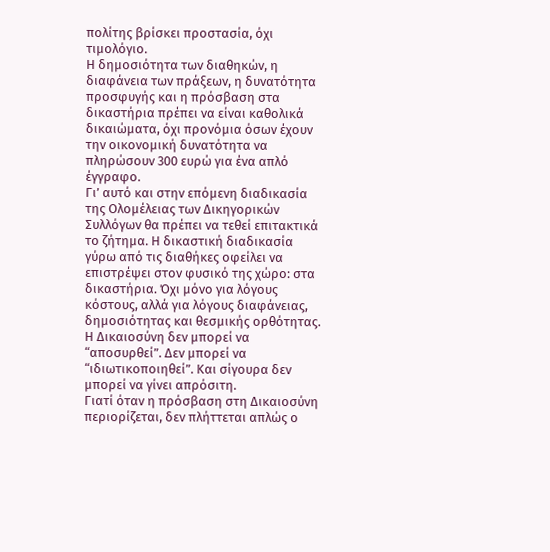πολίτης βρίσκει προστασία, όχι τιμολόγιο.
Η δημοσιότητα των διαθηκών, η διαφάνεια των πράξεων, η δυνατότητα προσφυγής και η πρόσβαση στα δικαστήρια πρέπει να είναι καθολικά δικαιώματα, όχι προνόμια όσων έχουν την οικονομική δυνατότητα να πληρώσουν 300 ευρώ για ένα απλό έγγραφο.
Γι’ αυτό και στην επόμενη διαδικασία της Ολομέλειας των Δικηγορικών Συλλόγων θα πρέπει να τεθεί επιτακτικά το ζήτημα. Η δικαστική διαδικασία γύρω από τις διαθήκες οφείλει να επιστρέψει στον φυσικό της χώρο: στα δικαστήρια. Όχι μόνο για λόγους κόστους, αλλά για λόγους διαφάνειας, δημοσιότητας και θεσμικής ορθότητας.
Η Δικαιοσύνη δεν μπορεί να “αποσυρθεί”. Δεν μπορεί να “ιδιωτικοποιηθεί”. Και σίγουρα δεν μπορεί να γίνει απρόσιτη.
Γιατί όταν η πρόσβαση στη Δικαιοσύνη περιορίζεται, δεν πλήττεται απλώς ο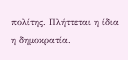πολίτης. Πλήττεται η ίδια η δημοκρατία.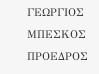ΓΕΩΡΓΙΟΣ ΜΠΕΣΚΟΣ
ΠΡΟΕΔΡΟΣ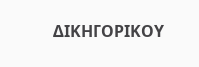ΔΙΚΗΓΟΡΙΚΟΥ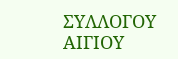ΣΥΛΛΟΓΟΥ ΑΙΓΙΟΥ